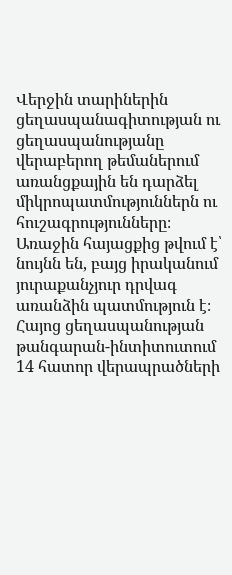Վերջին տարիներին ցեղասպանագիտության ու ցեղասպանությանը վերաբերող թեմաներում առանցքային են դարձել միկրոպատմություններն ու հուշագրությունները։ Առաջին հայացքից թվում է՝ նույնն են, բայց իրականում յուրաքանչյուր դրվագ առանձին պատմություն է։
Հայոց ցեղասպանության թանգարան-ինտիտուտում 14 հատոր վերապրածների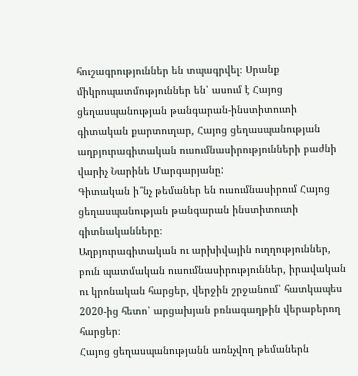հուշագրություններ են տպագրվել։ Սրանք միկրոպատմություններ են՝ ասում է Հայոց ցեղասպանության թանգարան-ինստիտուտի գիտական քարտուղար, Հայոց ցեղասպանության աղբյուրագիտական ուսումնասիրությունների բաժնի վարիչ Նարինե Մարգարյանը:
Գիտական ի՞նչ թեմաներ են ուսումնասիրում Հայոց ցեղասպանության թանգարան ինստիտուտի գիտնականները։
Աղբյուրագիտական ու արխիվային ուղղություններ, բուն պատմական ուսումնասիրություններ, իրավական ու կրոնական հարցեր, վերջին շրջանում՝ հատկապես 2020-ից հետո՝ արցախյան բռնագաղթին վերաբերող հարցեր։
Հայոց ցեղասպանությանն առնչվող թեմաներն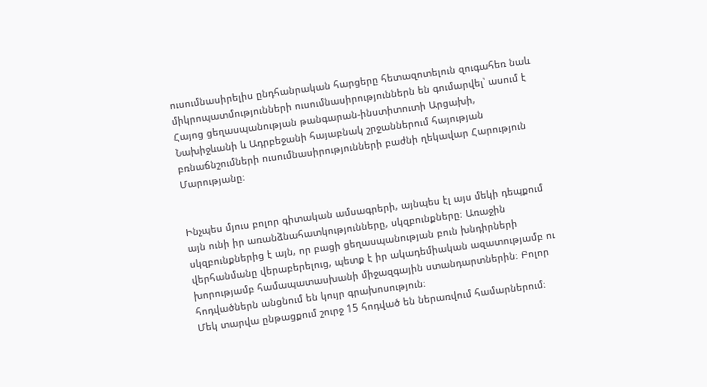ուսումնասիրելիս ընդհանրական հարցերը հետազոտելուն զուգահեռ նաև միկրոպատմությունների ուսումնասիրություններն են գումարվել՝ ասում է Հայոց ցեղասպանության թանգարան-ինստիտուտի Արցախի, Նախիջևանի և Ադրբեջանի հայաբնակ շրջաններում հայության բռնաճնշումների ուսումնասիրությունների բաժնի ղեկավար Հարություն Մարությանը։


Ինչպես մյուս բոլոր գիտական ամսագրերի, այնպես էլ այս մեկի դեպքում այն ունի իր առանձնահատկությունները, սկզբունքները։ Առաջին սկզբունքներից է այն, որ բացի ցեղասպանության բուն խնդիրների վերհանմանը վերաբերելուց, պետք է իր ակադեմիական ազատությամբ ու խորությամբ համապատասխանի միջազգային ստանդարտներին։ Բոլոր հոդվածներն անցնում են կույր գրախոսություն։
Մեկ տարվա ընթացքում շուրջ 15 հոդված են ներառվում համարներում։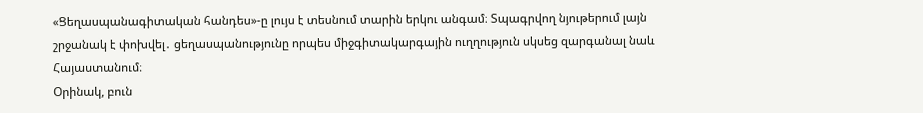«Ցեղասպանագիտական հանդես»-ը լույս է տեսնում տարին երկու անգամ։ Տպագրվող նյութերում լայն շրջանակ է փոխվել․ ցեղասպանությունը որպես միջգիտակարգային ուղղություն սկսեց զարգանալ նաև Հայաստանում։
Օրինակ, բուն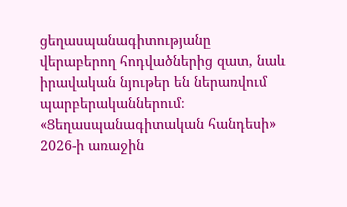ցեղասպանագիտությանը վերաբերող հոդվածներից զատ, նաև իրավական նյութեր են ներառվում պարբերականներում։ «Ցեղասպանագիտական հանդեսի» 2026-ի առաջին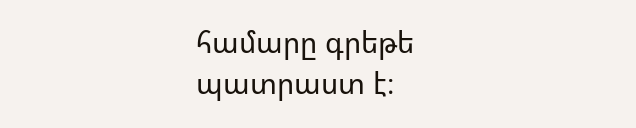համարը գրեթե պատրաստ է։